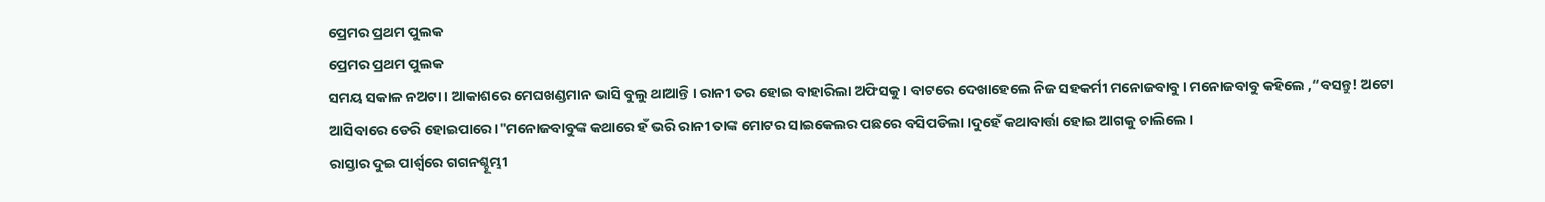ପ୍ରେମର ପ୍ରଥମ ପୁଲକ
ପ୍ରେମର ପ୍ରଥମ ପୁଲକ
ସମୟ ସକାଳ ନଅଟା । ଆକାଶରେ ମେଘଖଣ୍ଡମାନ ଭାସି ବୁଲୁ ଥାଆନ୍ତି । ରାନୀ ତର ହୋଇ ବାହାରିଲା ଅଫିସକୁ । ବାଟରେ ଦେଖାହେଲେ ନିଜ ସହକର୍ମୀ ମନୋଜବାବୁ । ମନୋଜବାବୁ କହିଲେ ,“ବସନ୍ତୁ! ଅଟୋ ଆସିବାରେ ଡେରି ହୋଇପାରେ।"ମନୋଜବାବୁଙ୍କ କଥାରେ ହଁ ଭରି ରାନୀ ତାଙ୍କ ମୋଟର ସାଇକେଲର ପଛରେ ବସିପଡିଲା ।ଦୁହେଁ କଥାବାର୍ତ୍ତା ହୋଇ ଆଗକୁ ଚାଲିଲେ ।
ରାସ୍ତାର ଦୁଇ ପାର୍ଶ୍ବରେ ଗଗନଶ୍ଚୂମ୍ଭୀ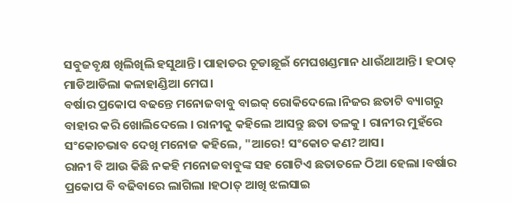ସବୁଜବୃକ୍ଷ ଖିଲିଖିଲି ହସୁଥାନ୍ତି। ପାହାଡର ଚୂଡାଛୂଇଁ ମେଘଖଣ୍ଡମାନ ଧାଉଁଥାଆନ୍ତି । ହଠାତ୍ ମାଡିଆଡିଲା କଳାହାଣ୍ଡିଆ ମେଘ।
ବର୍ଷାର ପ୍ରକୋପ ବଢନ୍ତେ ମନୋଜବାବୁ ବାଇକ୍ ରୋକିଦେଲେ।ନିଜର ଛତାଟି ବ୍ୟାଗରୁ ବାହାର କରି ଖୋଲିଦେଲେ । ରାନୀକୁ କହିଲେ ଆସନ୍ତୁ ଛତା ତଳକୁ । ରାନୀର ମୁହଁରେ ସଂକୋଚଭାବ ଦେଖି ମନୋଜ କହିଲେ, "ଆରେ! ସଂକୋଚ କଣ?ଆସ।
ରାନୀ ବି ଆଉ କିଛି ନକହି ମନୋଜବାବୁଙ୍କ ସହ ଗୋଟିଏ ଛତାତଳେ ଠିଆ ହେଲା ।ବର୍ଷାର ପ୍ରକୋପ ବି ବଢିବାରେ ଲାଗିଲା ।ହଠାତ୍ ଆଖି ଝଲସାଇ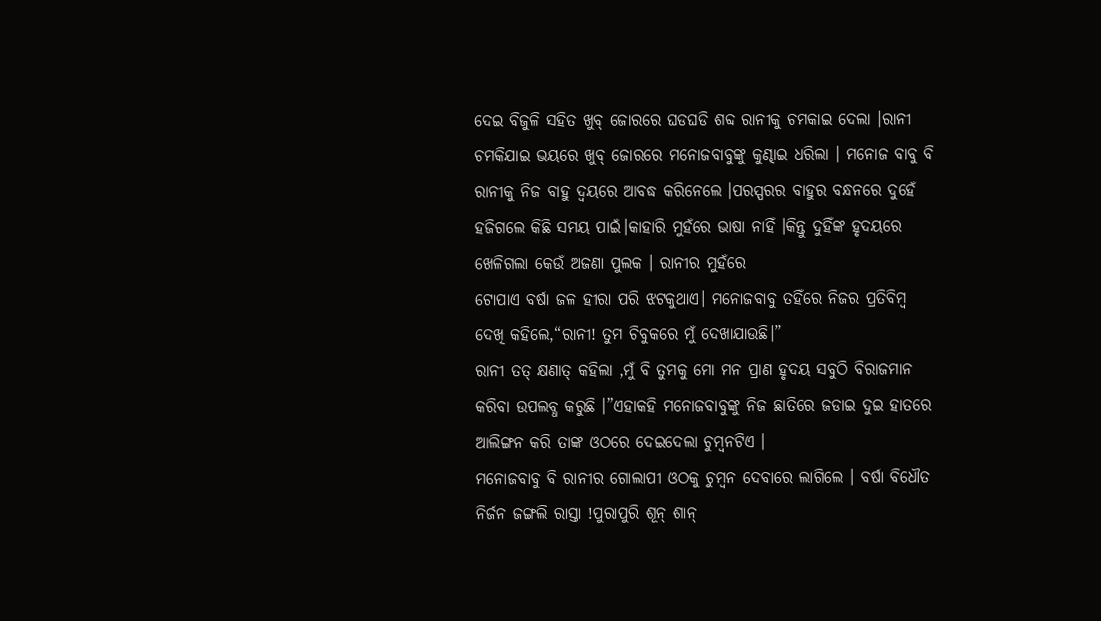ଦେଇ ବିଜୁଳି ସହିତ ଖୁବ୍ ଜୋରରେ ଘଡଘଡି ଶବ୍ଦ ରାନୀକୁ ଚମକାଇ ଦେଲା ।ରାନୀ ଚମକିଯାଇ ଭୟରେ ଖୁବ୍ ଜୋରରେ ମନୋଜବାବୁଙ୍କୁ କୁଣ୍ଢାଇ ଧରିଲା । ମନୋଜ ବାବୁ ବି ରାନୀକୁ ନିଜ ବାହୁ ଦ୍ବୟରେ ଆବଦ୍ଧ କରିନେଲେ ।ପରସ୍ପରର ବାହୁର ବନ୍ଧନରେ ଦୁହେଁ ହଜିଗଲେ କିଛି ସମୟ ପାଇଁ।କାହାରି ମୁହଁରେ ଭାଷା ନାହିଁ ।କିନ୍ତୁ ଦୁହିଁଙ୍କ ହୃଦୟରେ ଖେଳିଗଲା କେଉଁ ଅଜଣା ପୁଲକ । ରାନୀର ମୁହଁରେ
ଟୋପାଏ ବର୍ଷା ଜଳ ହୀରା ପରି ଝଟକୁଥାଏ। ମନୋଜବାବୁ ତହିଁରେ ନିଜର ପ୍ରତିବିମ୍ବ ଦେଖି କହିଲେ,“ରାନୀ! ତୁମ ଚିବୁକରେ ମୁଁ ଦେଖାଯାଉଛି।”
ରାନୀ ତତ୍ କ୍ଷଣାତ୍ କହିଲା ,ମୁଁ ବି ତୁମକୁ ମୋ ମନ ପ୍ରାଣ ହୃଦୟ ସବୁଠି ବିରାଜମାନ କରିବା ଉପଲବ୍ଧ କରୁଛି ।”ଏହାକହି ମନୋଜବାବୁଙ୍କୁ ନିଜ ଛାତିରେ ଜଡାଇ ଦୁଇ ହାତରେ ଆଲିଙ୍ଗନ କରି ତାଙ୍କ ଓଠରେ ଦେଇଦେଲା ଚୁମ୍ବନଟିଏ ।
ମନୋଜବାବୁ ବି ରାନୀର ଗୋଲାପୀ ଓଠକୁ ଚୁମ୍ବନ ଦେବାରେ ଲାଗିଲେ । ବର୍ଷା ବିଧୌତ ନିର୍ଜନ ଜଙ୍ଗଲି ରାସ୍ତା !ପୁରାପୁରି ଶୂନ୍ ଶାନ୍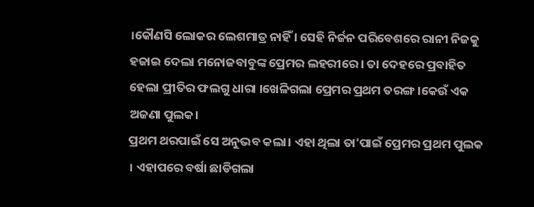।କୌଣସି ଲୋକର ଲେଶମାତ୍ର ନାହିଁ । ସେହି ନିର୍ଜନ ପରିବେଶରେ ରାନୀ ନିଜକୁ ହଜାଇ ଦେଲା ମନୋଜବାବୁଙ୍କ ପ୍ରେମର ଲହରୀରେ । ତା ଦେହରେ ପ୍ରବାହିତ ହେଲା ପ୍ରୀତିର ଫଲଗୁ ଧାରା ।ଖେଳିଗଲା ପ୍ରେମର ପ୍ରଥମ ତରଙ୍ଗ ।କେଉଁ ଏକ ଅଜଣା ପୁଲକ।
ପ୍ରଥମ ଥରପାଇଁ ସେ ଅନୁଭବ କଲା। ଏହା ଥିଲା ତା'ପାଇଁ ପ୍ରେମର ପ୍ରଥମ ପୁଲକ । ଏହାପରେ ବର୍ଷା ଛାଡିଗଲା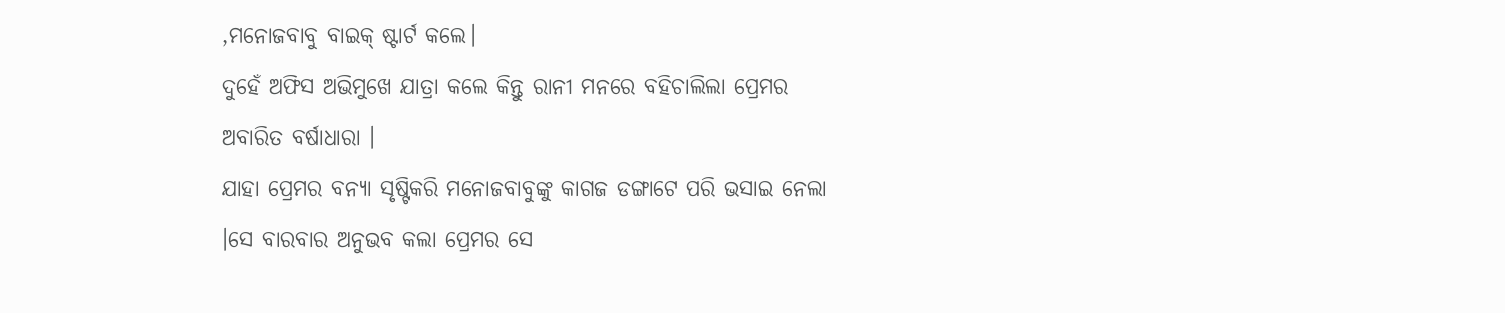,ମନୋଜବାବୁ ବାଇକ୍ ଷ୍ଟାର୍ଟ କଲେ।
ଦୁହେଁ ଅଫିସ ଅଭିମୁଖେ ଯାତ୍ରା କଲେ କିନ୍ତୁ ରାନୀ ମନରେ ବହିଚାଲିଲା ପ୍ରେମର ଅବାରିତ ବର୍ଷାଧାରା ।
ଯାହା ପ୍ରେମର ବନ୍ୟା ସୃଷ୍ଟିକରି ମନୋଜବାବୁଙ୍କୁ କାଗଜ ଡଙ୍ଗାଟେ ପରି ଭସାଇ ନେଲା ।ସେ ବାରବାର ଅନୁଭବ କଲା ପ୍ରେମର ସେ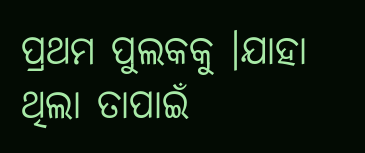ପ୍ରଥମ ପୁଲକକୁ ।ଯାହା ଥିଲା ତାପାଇଁ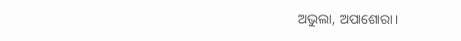ଅଭୁଲା, ଅପାଶୋରା।